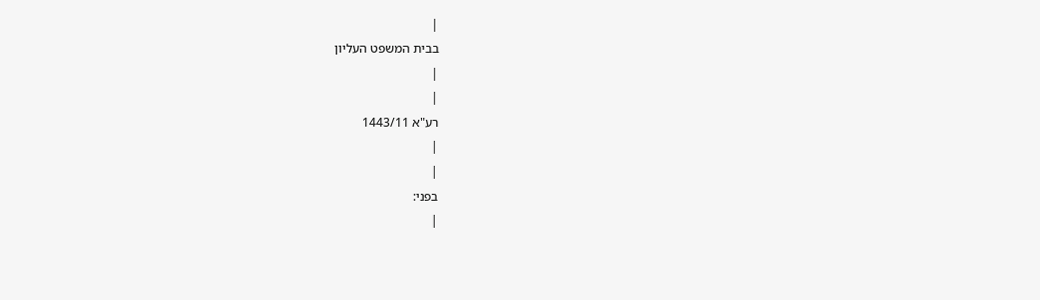|
בבית המשפט העליון
|
|
רע"א 1443/11
|
|
בפני:
|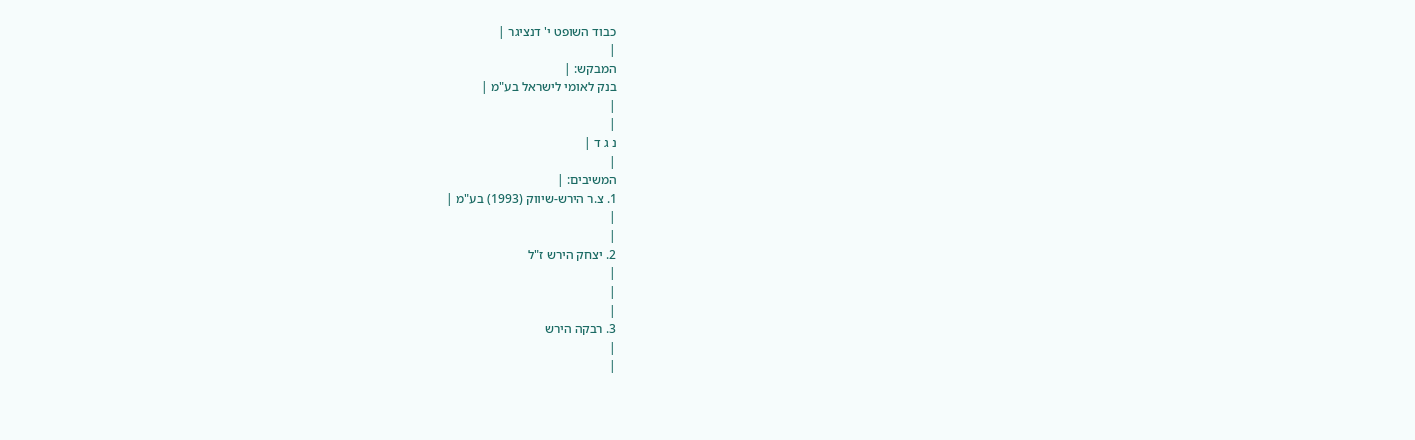כבוד השופט י' דנציגר |
|
המבקש: |
בנק לאומי לישראל בע"מ |
|
|
נ ג ד |
|
המשיבים: |
1. צ.ר הירש-שיווק (1993) בע"מ |
|
|
2. יצחק הירש ז"ל
|
|
|
3. רבקה הירש
|
|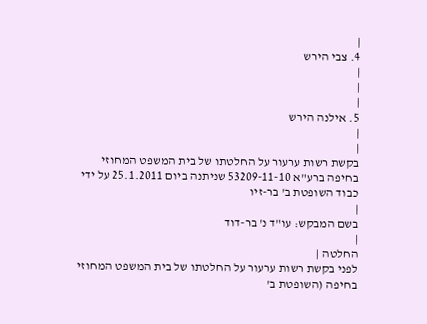|
4. צבי הירש
|
|
|
5. אילנה הירש
|
|
בקשת רשות ערעור על החלטתו של בית המשפט המחוזי בחיפה ברע"א 53209-11-10 שניתנה ביום 25.1.2011 על ידי כבוד השופטת ב' בר-זיו
|
בשם המבקש: עו"ד נ' בר-דוד
|
החלטה |
לפני בקשת רשות ערעור על החלטתו של בית המשפט המחוזי בחיפה (השופטת ב'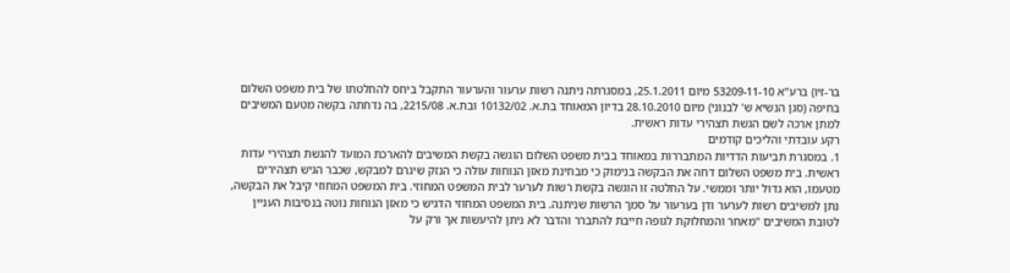בר-זיו) ברע"א 53209-11-10 מיום 25.1.2011, במסגרתה ניתנה רשות ערעור והערעור התקבל ביחס להחלטתו של בית משפט השלום בחיפה (סגן הנשיא ש' לבנוני) מיום 28.10.2010 בדיון המאוחד בת.א. 10132/02 ובת.א. 2215/08, בה נדחתה בקשה מטעם המשיבים למתן ארכה לשם הגשת תצהירי עדות ראשית.
רקע עובדתי והליכים קודמים
1. במסגרת תביעות הדדיות המתבררות במאוחד בבית משפט השלום הוגשה בקשת המשיבים להארכת המועד להגשת תצהירי עדות ראשית. בית משפט השלום דחה את הבקשה בנימוק כי מבחינת מאזן הנוחות עולה כי הנזק שיגרם למבקש, שכבר הגיש תצהירים מטעמו, הוא גדול יותר וממשי. על החלטה זו הוגשה בקשת רשות לערער לבית המשפט המחוזי. בית המשפט המחוזי קיבל את הבקשה, נתן למשיבים רשות לערער ודן בערעור על סמך הרשות שניתנה. בית המשפט המחוזי הדגיש כי מאזן הנוחות נוטה בנסיבות העניין לטובת המשיבים "מאחר והמחלוקת לגופה חייבת להתברר והדבר לא ניתן להיעשות אך ורק על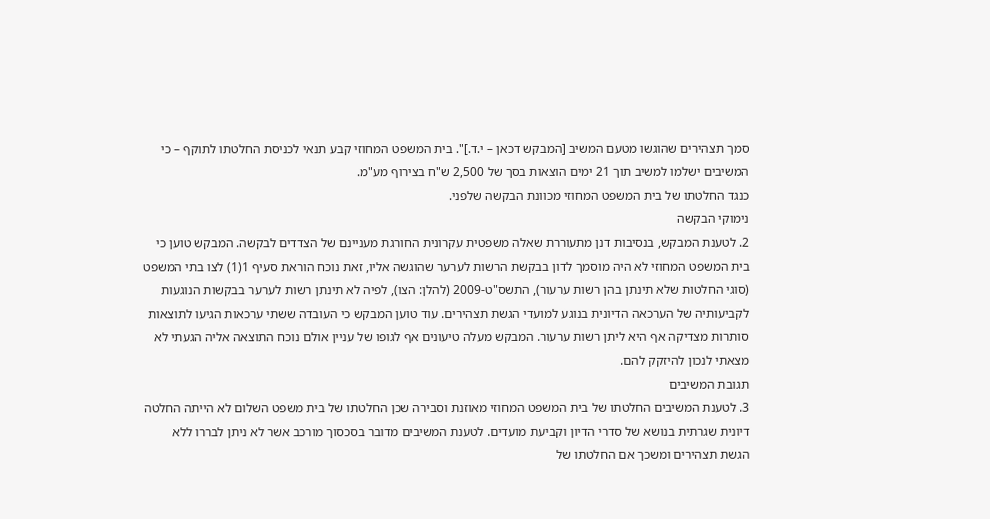סמך תצהירים שהוגשו מטעם המשיב [המבקש דכאן – י.ד.]". בית המשפט המחוזי קבע תנאי לכניסת החלטתו לתוקף – כי המשיבים ישלמו למשיב תוך 21 ימים הוצאות בסך של 2,500 ש"ח בצירוף מע"מ.
כנגד החלטתו של בית המשפט המחוזי מכוונת הבקשה שלפני.
נימוקי הבקשה
2. לטענת המבקש, בנסיבות דנן מתעוררת שאלה משפטית עקרונית החורגת מעניינם של הצדדים לבקשה. המבקש טוען כי בית המשפט המחוזי לא היה מוסמך לדון בבקשת הרשות לערער שהוגשה אליו, זאת נוכח הוראת סעיף 1(1) לצו בתי המשפט (סוגי החלטות שלא תינתן בהן רשות ערעור), התשס"ט-2009 (להלן: הצו), לפיה לא תינתן רשות לערער בבקשות הנוגעות לקביעותיה של הערכאה הדיונית בנוגע למועדי הגשת תצהירים. עוד טוען המבקש כי העובדה ששתי ערכאות הגיעו לתוצאות סותרות מצדיקה אף היא ליתן רשות ערעור. המבקש מעלה טיעונים אף לגופו של עניין אולם נוכח התוצאה אליה הגעתי לא מצאתי לנכון להיזקק להם.
תגובת המשיבים
3. לטענת המשיבים החלטתו של בית המשפט המחוזי מאוזנת וסבירה שכן החלטתו של בית משפט השלום לא הייתה החלטה דיונית שגרתית בנושא של סדרי הדיון וקביעת מועדים. לטענת המשיבים מדובר בסכסוך מורכב אשר לא ניתן לבררו ללא הגשת תצהירים ומשכך אם החלטתו של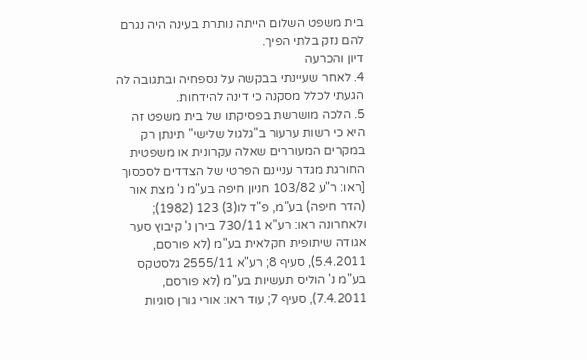בית משפט השלום הייתה נותרת בעינה היה נגרם להם נזק בלתי הפיך.
דיון והכרעה
4. לאחר שעיינתי בבקשה על נספחיה ובתגובה לה הגעתי לכלל מסקנה כי דינה להידחות.
5. הלכה מושרשת בפסיקתו של בית משפט זה היא כי רשות ערעור ב"גלגול שלישי" תינתן רק במקרים המעוררים שאלה עקרונית או משפטית החורגת מגדר עניינם הפרטי של הצדדים לסכסוך [ראו: ר"ע 103/82 חניון חיפה בע"מ נ' מצת אור (הדר חיפה) בע"מ, פ"ד לו(3) 123 (1982); ולאחרונה ראו: רע"א 730/11 בירן נ' קיבוץ סער אגודה שיתופית חקלאית בע"מ (לא פורסם, 5.4.2011), סעיף 8; רע"א 2555/11 גלסטקס בע"מ נ' הוליס תעשיות בע"מ (לא פורסם, 7.4.2011), סעיף 7; עוד ראו: אורי גורן סוגיות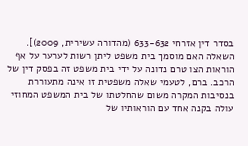בסדר דין אזרחי 633-632 (מהדורה עשירית, 2009)]. השאלה האם מוסמך בית משפט ליתן רשות לערער על אף הוראות הצו טרם נדונה על ידי בית משפט זה בפסק דין של הרכב. ברם, לטעמי שאלה משפטית זו אינה מתעוררת בנסיבות המקרה משום שהחלטתו של בית המשפט המחוזי עולה בקנה אחד עם הוראותיו של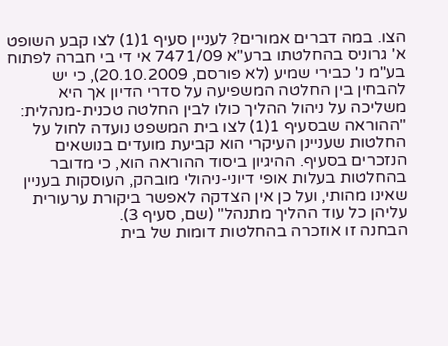הצו. במה דברים אמורים? לעניין סעיף 1(1) לצו קבע השופט א' גרוניס בהחלטתו ברע"א 7471/09 אי די בי חברה לפתוח בע"מ נ' כבירי שמיע (לא פורסם, 20.10.2009), כי יש להבחין בין החלטה המשפיעה על סדרי הדיון אך היא משליכה על ניהול ההליך כולו לבין החלטה טכנית-מנהלית:
"ההוראה שבסעיף 1(1) לצו בית המשפט נועדה לחול על החלטות שעניינן העיקרי הוא קביעת מועדים בנושאים הנזכרים בסעיף. ההיגיון ביסוד ההוראה הוא, כי מדובר בהחלטות בעלות אופי דיוני-ניהולי מובהק, העוסקות בעניין שאינו מהותי, ועל כן אין הצדקה לאפשר ביקורת ערעורית עליהן כל עוד ההליך מתנהל" (שם, סעיף 3).
הבחנה זו אוזכרה בהחלטות דומות של בית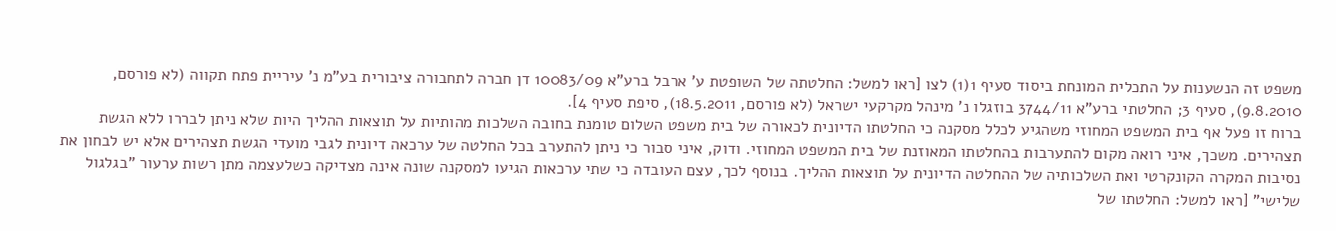משפט זה הנשענות על התכלית המונחת ביסוד סעיף 1(1) לצו [ראו למשל: החלטתה של השופטת ע' ארבל ברע"א 10083/09 דן חברה לתחבורה ציבורית בע"מ נ' עיריית פתח תקווה (לא פורסם, 9.8.2010), סעיף 3; החלטתי ברע"א 3744/11 בוזגלו נ' מינהל מקרקעי ישראל (לא פורסם, 18.5.2011), סיפת סעיף 4].
ברוח זו פעל אף בית המשפט המחוזי משהגיע לכלל מסקנה כי החלטתו הדיונית לכאורה של בית משפט השלום טומנת בחובה השלכות מהותיות על תוצאות ההליך היות שלא ניתן לבררו ללא הגשת תצהירים. משכך, איני רואה מקום להתערבות בהחלטתו המאוזנת של בית המשפט המחוזי. ודוק, איני סבור כי ניתן להתערב בכל החלטה של ערכאה דיונית לגבי מועדי הגשת תצהירים אלא יש לבחון את נסיבות המקרה הקונקרטי ואת השלכותיה של ההחלטה הדיונית על תוצאות ההליך. בנוסף לכך, עצם העובדה כי שתי ערכאות הגיעו למסקנה שונה אינה מצדיקה כשלעצמה מתן רשות ערעור "בגלגול שלישי" [ראו למשל: החלטתו של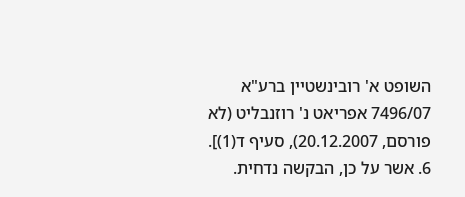השופט א' רובינשטיין ברע"א 7496/07 אפריאט נ' רוזנבליט (לא פורסם, 20.12.2007), סעיף ד(1)].
6. אשר על כן, הבקשה נדחית.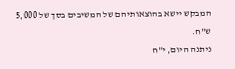המבקש יישא בהוצאותיהם של המשיבים בסך של 5,000 ש"ח.
ניתנה היום, י"ח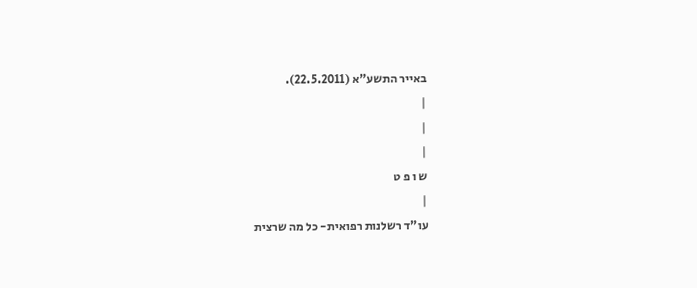באייר התשע"א (22.5.2011).
|
|
|
ש ו פ ט
|
עו"ד רשלנות רפואית- כל מה שרצית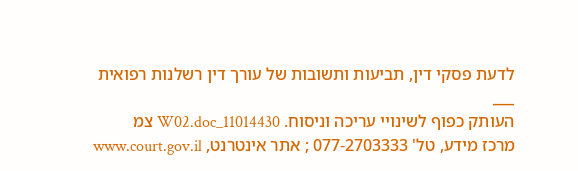לדעת פסקי דין, תביעות ותשובות של עורך דין רשלנות רפואית
___
העותק כפוף לשינויי עריכה וניסוח. 11014430_W02.doc צמ
מרכז מידע, טל' 077-2703333 ; אתר אינטרנט, www.court.gov.il